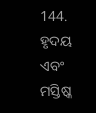144. ହୃଦୟ ଏବଂ ମସ୍ତିଷ୍କ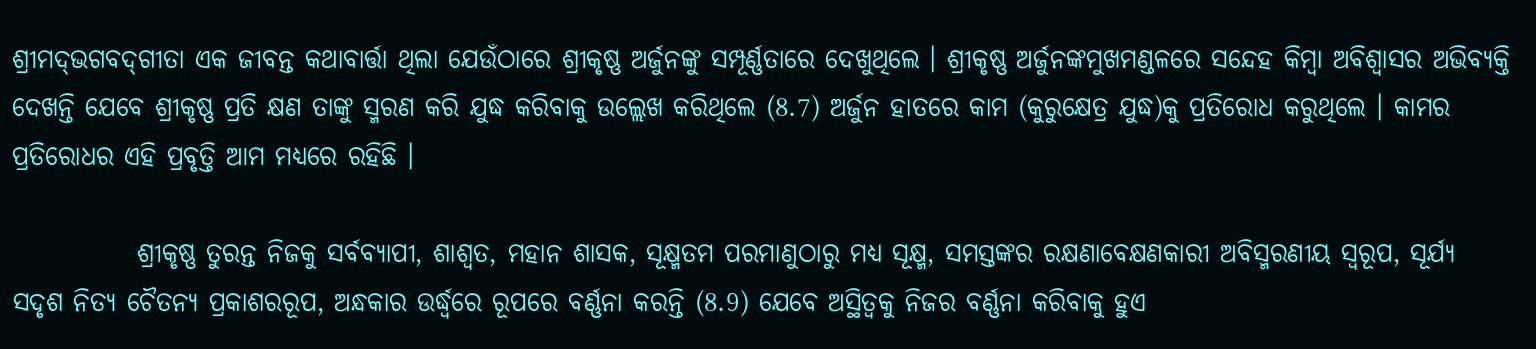ଶ୍ରୀମଦ୍‌ଭଗବଦ୍‌ଗୀତା ଏକ ଜୀବନ୍ତ କଥାବାର୍ତ୍ତା ଥିଲା ଯେଉଁଠାରେ ଶ୍ରୀକୃଷ୍ଣ ଅର୍ଜୁନଙ୍କୁ ସମ୍ପୂର୍ଣ୍ଣତାରେ ଦେଖୁଥିଲେ । ଶ୍ରୀକୃଷ୍ଣ ଅର୍ଜୁନଙ୍କମୁଖମଣ୍ଡଳରେ ସନ୍ଦେହ କିମ୍ବା ଅବିଶ୍ୱାସର ଅଭିବ୍ୟକ୍ତି ଦେଖନ୍ତି ଯେବେ ଶ୍ରୀକୃଷ୍ଣ ପ୍ରତି କ୍ଷଣ ତାଙ୍କୁ ସ୍ମରଣ କରି ଯୁଦ୍ଧ କରିବାକୁ ଉଲ୍ଲେଖ କରିଥିଲେ (8.7) ଅର୍ଜୁନ ହାତରେ କାମ (କୁରୁକ୍ଷେତ୍ର ଯୁଦ୍ଧ)କୁ ପ୍ରତିରୋଧ କରୁଥିଲେ । କାମର ପ୍ରତିରୋଧର ଏହି ପ୍ରବୃତ୍ତି ଆମ ମଧ୍ୟରେ ରହିଛି ।

            ଶ୍ରୀକୃଷ୍ଣ ତୁରନ୍ତ ନିଜକୁ ସର୍ବବ୍ୟାପୀ, ଶାଶ୍ୱତ, ମହାନ ଶାସକ, ସୂକ୍ଷ୍ମତମ ପରମାଣୁଠାରୁ ମଧ୍ୟ ସୂକ୍ଷ୍ମ, ସମସ୍ତଙ୍କର ରକ୍ଷଣାବେକ୍ଷଣକାରୀ ଅବିସ୍ମରଣୀୟ ସ୍ୱରୂପ, ସୂର୍ଯ୍ୟ ସଦୃଶ ନିତ୍ୟ ଚୈତନ୍ୟ ପ୍ରକାଶରରୂପ, ଅନ୍ଧକାର ଉର୍ଦ୍ଧ୍ୱରେ ରୂପରେ ବର୍ଣ୍ଣନା କରନ୍ତି (8.9) ଯେବେ ଅସ୍ଥିତ୍ୱକୁ ନିଜର ବର୍ଣ୍ଣନା କରିବାକୁ ହୁଏ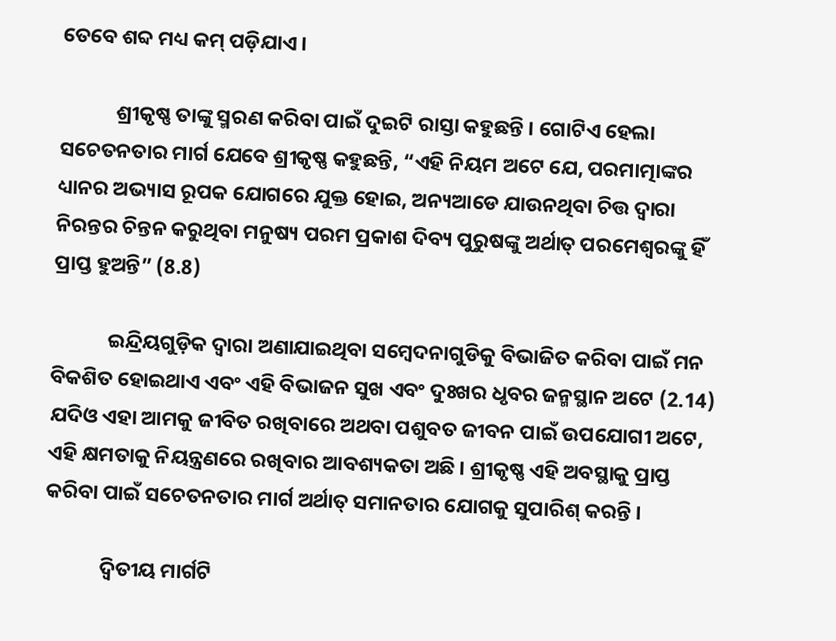ତେବେ ଶବ୍ଦ ମଧ୍ୟ କମ୍‌ ପଡ଼ିଯାଏ ।

            ଶ୍ରୀକୃଷ୍ଣ ତାଙ୍କୁ ସ୍ମରଣ କରିବା ପାଇଁ ଦୁଇଟି ରାସ୍ତା କହୁଛନ୍ତି । ଗୋଟିଏ ହେଲା ସଚେତନତାର ମାର୍ଗ ଯେବେ ଶ୍ରୀକୃଷ୍ଣ କହୁଛନ୍ତି, “ଏହି ନିୟମ ଅଟେ ଯେ, ପରମାତ୍ମାଙ୍କର ଧ୍ୟାନର ଅଭ୍ୟାସ ରୂପକ ଯୋଗରେ ଯୁକ୍ତ ହୋଇ, ଅନ୍ୟଆଡେ ଯାଉନଥିବା ଚିତ୍ତ ଦ୍ୱାରା ନିରନ୍ତର ଚିନ୍ତନ କରୁଥିବା ମନୁଷ୍ୟ ପରମ ପ୍ରକାଶ ଦିବ୍ୟ ପୁରୁଷଙ୍କୁ ଅର୍ଥାତ୍‌ ପରମେଶ୍ୱରଙ୍କୁ ହିଁ ପ୍ରାପ୍ତ ହୁଅନ୍ତି” (8.8)

            ଇନ୍ଦ୍ରିୟଗୁଡ଼ିକ ଦ୍ୱାରା ଅଣାଯାଇଥିବା ସମ୍ବେଦନାଗୁଡିକୁ ବିଭାଜିତ କରିବା ପାଇଁ ମନ ବିକଶିତ ହୋଇଥାଏ ଏବଂ ଏହି ବିଭାଜନ ସୁଖ ଏବଂ ଦୁଃଖର ଧୃବର ଜନ୍ମସ୍ଥାନ ଅଟେ (2.14) ଯଦିଓ ଏହା ଆମକୁ ଜୀବିତ ରଖିବାରେ ଅଥବା ପଶୁବତ ଜୀବନ ପାଇଁ ଉପଯୋଗୀ ଅଟେ, ଏହି କ୍ଷମତାକୁ ନିୟନ୍ତ୍ରଣରେ ରଖିବାର ଆବଶ୍ୟକତା ଅଛି । ଶ୍ରୀକୃଷ୍ଣ ଏହି ଅବସ୍ଥାକୁ ପ୍ରାପ୍ତ କରିବା ପାଇଁ ସଚେତନତାର ମାର୍ଗ ଅର୍ଥାତ୍‌ ସମାନତାର ଯୋଗକୁ ସୁପାରିଶ୍‌ କରନ୍ତି ।

            ଦ୍ୱିତୀୟ ମାର୍ଗଟି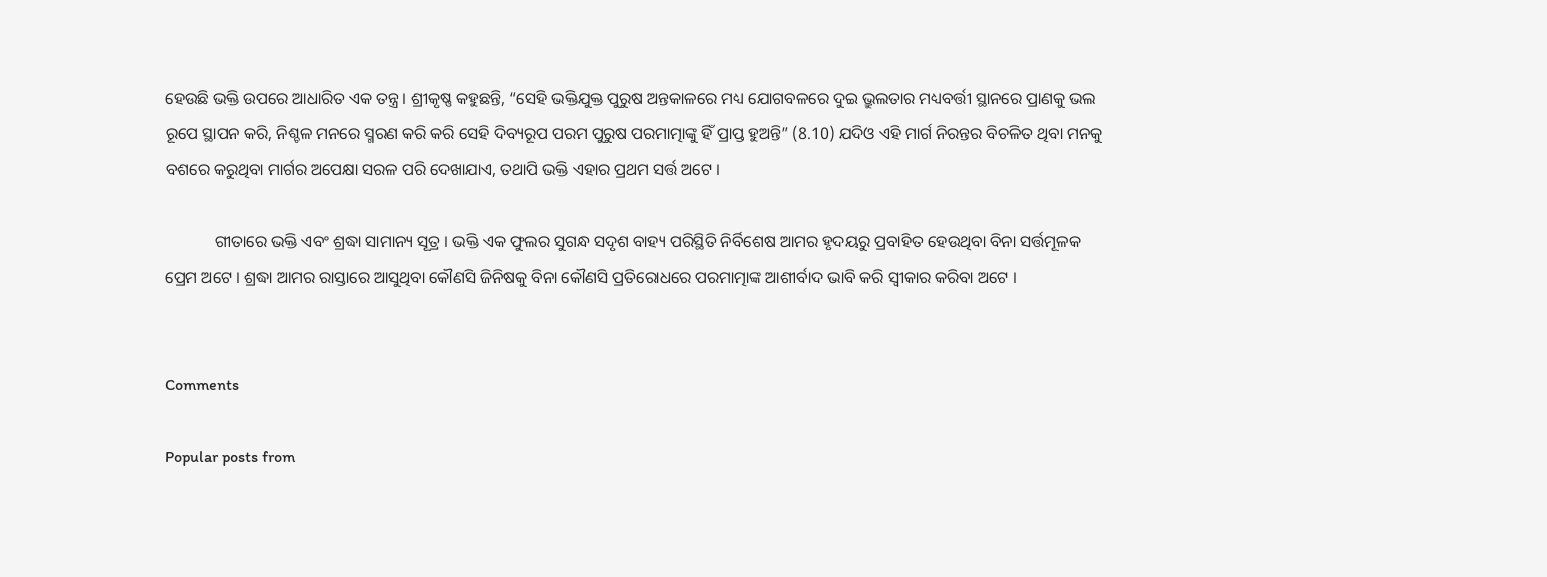ହେଉଛି ଭକ୍ତି ଉପରେ ଆଧାରିତ ଏକ ତନ୍ତ୍ର । ଶ୍ରୀକୃଷ୍ଣ କହୁଛନ୍ତି, “ସେହି ଭକ୍ତିଯୁକ୍ତ ପୁରୁଷ ଅନ୍ତକାଳରେ ମଧ୍ୟ ଯୋଗବଳରେ ଦୁଇ ଭ୍ରୁଲତାର ମଧ୍ୟବର୍ତ୍ତୀ ସ୍ଥାନରେ ପ୍ରାଣକୁ ଭଲ ରୂପେ ସ୍ଥାପନ କରି, ନିଶ୍ଚଳ ମନରେ ସ୍ମରଣ କରି କରି ସେହି ଦିବ୍ୟରୂପ ପରମ ପୁରୁଷ ପରମାତ୍ମାଙ୍କୁ ହିଁ ପ୍ରାପ୍ତ ହୁଅନ୍ତି” (8.10) ଯଦିଓ ଏହି ମାର୍ଗ ନିରନ୍ତର ବିଚଳିତ ଥିବା ମନକୁ ବଶରେ କରୁଥିବା ମାର୍ଗର ଅପେକ୍ଷା ସରଳ ପରି ଦେଖାଯାଏ, ତଥାପି ଭକ୍ତି ଏହାର ପ୍ରଥମ ସର୍ତ୍ତ ଅଟେ ।

            ଗୀତାରେ ଭକ୍ତି ଏବଂ ଶ୍ରଦ୍ଧା ସାମାନ୍ୟ ସୂତ୍ର । ଭକ୍ତି ଏକ ଫୁଲର ସୁଗନ୍ଧ ସଦୃଶ ବାହ୍ୟ ପରିସ୍ଥିତି ନିର୍ବିଶେଷ ଆମର ହୃଦୟରୁ ପ୍ରବାହିତ ହେଉଥିବା ବିନା ସର୍ତ୍ତମୂଳକ ପ୍ରେମ ଅଟେ । ଶ୍ରଦ୍ଧା ଆମର ରାସ୍ତାରେ ଆସୁଥିବା କୌଣସି ଜିନିଷକୁ ବିନା କୌଣସି ପ୍ରତିରୋଧରେ ପରମାତ୍ମାଙ୍କ ଆଶୀର୍ବାଦ ଭାବି କରି ସ୍ୱୀକାର କରିବା ଅଟେ ।


Comments

Popular posts from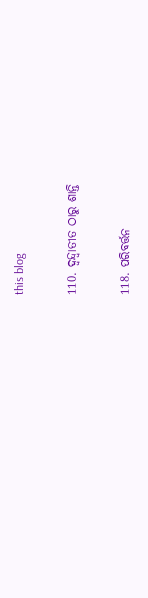this blog

110. ଦ୍ୱନ୍ଦ୍ୱାତୀତ ଠାରୁ ଶାନ୍ତି

118. ପରିବର୍ତ୍ତନ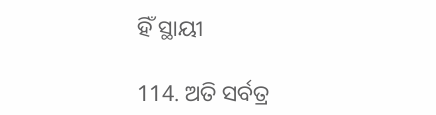ହିଁ ସ୍ଥାୟୀ

114. ଅତି ସର୍ବତ୍ର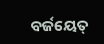ବର୍ଜୟେତ୍‌